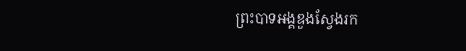ព្រះបាទអង្គឌួងស្វែងរក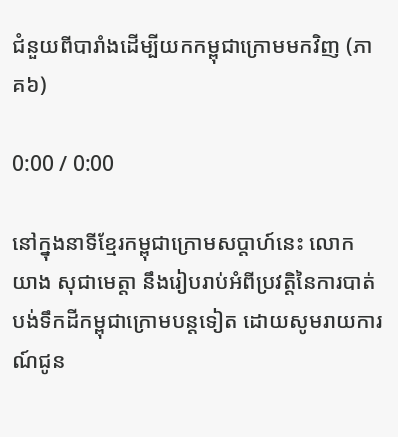ជំនួយពីបារាំងដើម្បីយកកម្ពុជាក្រោមមកវិញ (ភាគ៦)

0:00 / 0:00

នៅក្នុងនាទីខ្មែរកម្ពុជាក្រោមសប្ដាហ៍នេះ លោក យាង សុជាមេត្តា នឹងរៀបរាប់អំពីប្រវត្តិនៃការបាត់បង់ទឹកដីកម្ពុជាក្រោមបន្តទៀត ដោយសូមរាយការណ៍ជូន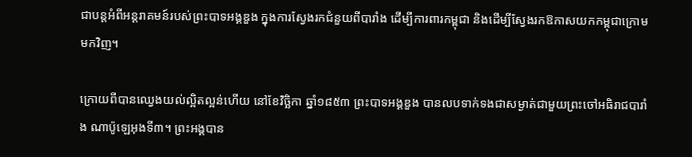ជាបន្តអំពីអន្តរាគមន៍របស់ព្រះបាទអង្គឌួង ក្នុងការស្វែងរកជំនួយពីបារាំង ដើម្បីការពារកម្ពុជា និងដើម្បីស្វែងរកឱកាសយកកម្ពុជាក្រោម មកវិញ។

ក្រោយពីបានឈ្វេងយល់ល្អិតល្អន់ហើយ នៅខែវិច្ឆិកា ឆ្នាំ១៨៥៣ ព្រះបាទអង្គឌួង បានលបទាក់ទងជាសម្ងាត់ជាមួយព្រះចៅអធិរាជបារាំង ណាប៉ូឡេអុងទី៣។ ព្រះអង្គបាន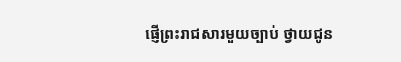ផ្ញើព្រះរាជសារមួយច្បាប់ ថ្វាយជូន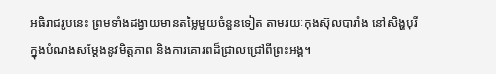អធិរាជរូបនេះ ព្រមទាំងដង្វាយមានតម្លៃមួយចំនួនទៀត តាមរយៈកុងស៊ុលបារាំង នៅសិង្ហបុរី ក្នុងបំណងសម្ដែងនូវមិត្តភាព និងការគោរពដ៏ជ្រាលជ្រៅពីព្រះអង្គ។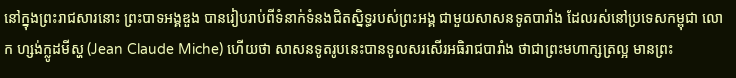នៅក្នុងព្រះរាជសារនោះ ព្រះបាទអង្គឌួង បានរៀបរាប់ពីទំនាក់ទំនងជិតស្និទ្ធរបស់ព្រះអង្គ ជាមួយសាសនទូតបារាំង ដែលរស់នៅប្រទេសកម្ពុជា លោក ហ្សង់ក្លូដមីស្ហ (Jean Claude Miche) ហើយថា សាសនទូតរូបនេះបានទូលសរសើរអធិរាជបារាំង ថាជាព្រះមហាក្សត្រល្អ មានព្រះ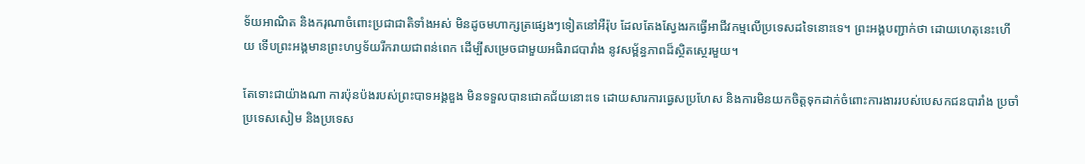ទ័យអាណិត និងករុណាចំពោះប្រជាជាតិទាំងអស់ មិនដូចមហាក្សត្រផ្សេងៗទៀតនៅអឺរ៉ុប ដែលតែងស្វែងរកធ្វើអាជីវកម្មលើប្រទេសដទៃនោះទេ។ ព្រះអង្គបញ្ជាក់ថា ដោយហេតុនេះហើយ ទើបព្រះអង្គមានព្រះហឫទ័យរីករាយជាពន់ពេក ដើម្បីសម្រេចជាមួយអធិរាជបារាំង នូវសម្ព័ន្ធភាពដ៏ស្ថិតស្ថេរមួយ។

តែទោះជាយ៉ាងណា ការប៉ុនប៉ងរបស់ព្រះបាទអង្គឌួង មិនទទួលបានជោគជ័យនោះទេ ដោយសារការធ្វេសប្រហែស និងការមិនយកចិត្តទុកដាក់ចំពោះការងាររបស់បេសកជនបារាំង ប្រចាំប្រទេសសៀម និងប្រទេស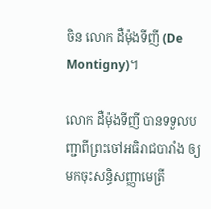ចិន លោក ដឺម៉ុងទីញី (De Montigny)។

លោក ដឺម៉ុងទីញី បានទទួលបញ្ជាពីព្រះចៅអធិរាជបារាំង ឲ្យមកចុះសន្ធិសញ្ញាមេត្រី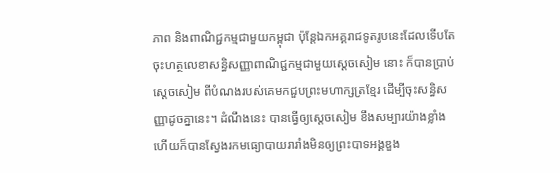ភាព និងពាណិជ្ជកម្មជាមួយកម្ពុជា ប៉ុន្តែឯកអគ្គរាជទូតរូបនេះដែលទើបតែចុះហត្ថលេខាសន្ធិសញ្ញាពាណិជ្ជកម្មជាមួយស្ដេចសៀម នោះ ក៏បានប្រាប់ស្ដេចសៀម ពីបំណងរបស់គេមកជួបព្រះមហាក្សត្រខ្មែរ ដើម្បីចុះសន្ធិសញ្ញាដូចគ្នានេះ។ ដំណឹងនេះ បានធ្វើឲ្យស្ដេចសៀម ខឹងសម្បារយ៉ាងខ្លាំង ហើយក៏បានស្វែងរកមធ្យោបាយរារាំងមិនឲ្យព្រះបាទអង្គឌួង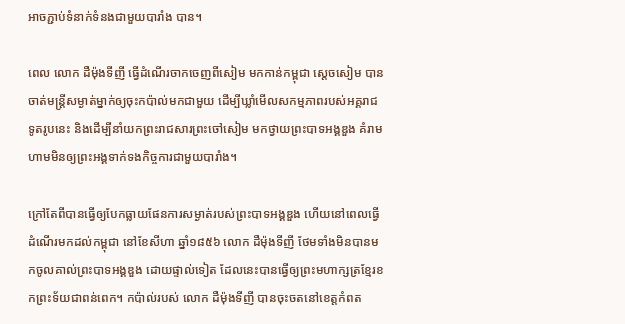អាចភ្ជាប់ទំនាក់ទំនងជាមួយបារាំង បាន។

ពេល លោក ដឺម៉ុងទីញី ធ្វើដំណើរចាកចេញពីសៀម មកកាន់កម្ពុជា ស្ដេចសៀម បានចាត់មន្ត្រីសម្ងាត់ម្នាក់ឲ្យចុះកប៉ាល់មកជាមួយ ដើម្បីឃ្លាំមើលសកម្មភាពរបស់អគ្គរាជទូតរូបនេះ និងដើម្បីនាំយកព្រះរាជសារព្រះចៅសៀម មកថ្វាយព្រះបាទអង្គឌួង គំរាមហាមមិនឲ្យព្រះអង្គទាក់ទងកិច្ចការជាមួយបារាំង។

ក្រៅតែពីបានធ្វើឲ្យបែកធ្លាយផែនការសម្ងាត់របស់ព្រះបាទអង្គឌួង ហើយនៅពេលធ្វើដំណើរមកដល់កម្ពុជា នៅខែសីហា ឆ្នាំ១៨៥៦ លោក ដឺម៉ុងទីញី ថែមទាំងមិនបានមកចូលគាល់ព្រះបាទអង្គឌួង ដោយផ្ទាល់ទៀត ដែលនេះបានធ្វើឲ្យព្រះមហាក្សត្រខ្មែរខកព្រះទ័យជាពន់ពេក។ កប៉ាល់របស់ លោក ដឺម៉ុងទីញី បានចុះចតនៅខេត្តកំពត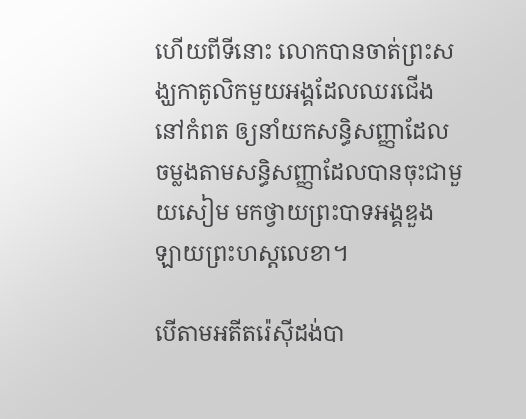ហើយពីទីនោះ លោកបានចាត់ព្រះសង្ឃកាតូលិកមួយអង្គដែលឈរជើងនៅកំពត ឲ្យនាំយកសន្ធិសញ្ញាដែលចម្លងតាមសន្ធិសញ្ញាដែលបានចុះជាមួយសៀម មកថ្វាយព្រះបាទអង្គឌួង ឡាយព្រះហស្តលេខា។

បើតាមអតីតរ៉េស៊ីដង់បា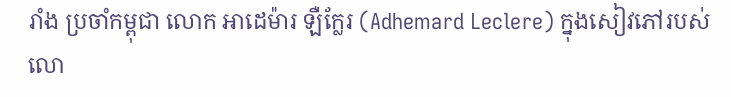រាំង ប្រចាំកម្ពុជា លោក អាដេម៉ារ ឡឺក្លែរ (Adhemard Leclere) ក្នុងសៀវភៅរបស់លោ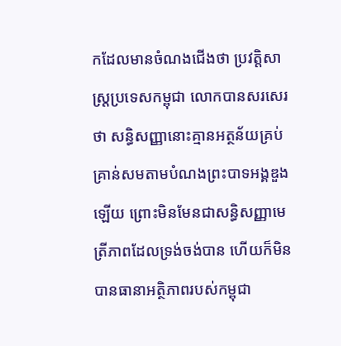កដែលមានចំណងជើងថា ប្រវត្តិសាស្ត្រប្រទេសកម្ពុជា លោកបានសរសេរថា សន្ធិសញ្ញានោះគ្មានអត្ថន័យគ្រប់គ្រាន់សមតាមបំណងព្រះបាទអង្គឌួង ឡើយ ព្រោះមិនមែនជាសន្ធិសញ្ញាមេត្រីភាពដែលទ្រង់ចង់បាន ហើយក៏មិនបានធានាអត្ថិភាពរបស់កម្ពុជា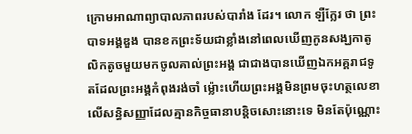ក្រោមអាណាព្យាបាលភាពរបស់បារាំង ដែរ។ លោក ឡឺក្លែរ ថា ព្រះបាទអង្គឌួង បានខកព្រះទ័យជាខ្លាំងនៅពេលឃើញកូនសង្ឃកាតូលិកតូចមួយមកចូលគាល់ព្រះអង្គ ជាជាងបានឃើញឯកអគ្គរាជទូតដែលព្រះអង្គកំពុងរង់ចាំ ម៉្លោះហើយព្រះអង្គមិនព្រមចុះហត្ថលេខាលើសន្ធិសញ្ញាដែលគ្មានកិច្ចធានាបន្តិចសោះនោះទេ មិនតែប៉ុណ្ណោះ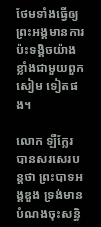ថែមទាំងធ្វើឲ្យព្រះអង្គមានការប៉ះទង្គិចយ៉ាងខ្លាំងជាមួយពួកសៀម ទៀតផង។

លោក ឡឺក្លែរ បានសរសេរបន្តថា ព្រះបាទអង្គឌួង ទ្រង់មានបំណងចុះសន្ធិ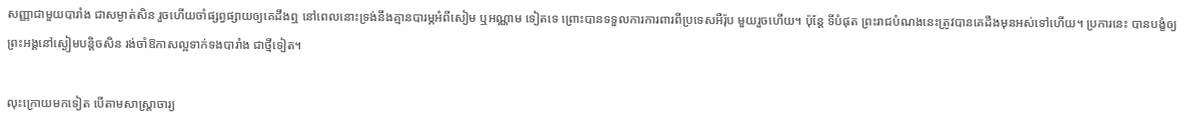សញ្ញាជាមួយបារាំង ជាសម្ងាត់សិន រួចហើយចាំផ្សព្វផ្សាយឲ្យគេដឹងឮ នៅពេលនោះទ្រង់នឹងគ្មានបារម្ភអំពីសៀម ឬអណ្ណាម ទៀតទេ ព្រោះបានទទួលការការពារពីប្រទេសអឺរ៉ុប មួយរួចហើយ។ ប៉ុន្តែ ទីបំផុត ព្រះរាជបំណងនេះត្រូវបានគេដឹងមុនអស់ទៅហើយ។ ប្រការនេះ បានបង្ខំឲ្យព្រះអង្គនៅស្ងៀមបន្តិចសិន រង់ចាំឱកាសល្អទាក់ទងបារាំង ជាថ្មីទៀត។

លុះក្រោយមកទៀត បើតាមសាស្ត្រាចារ្យ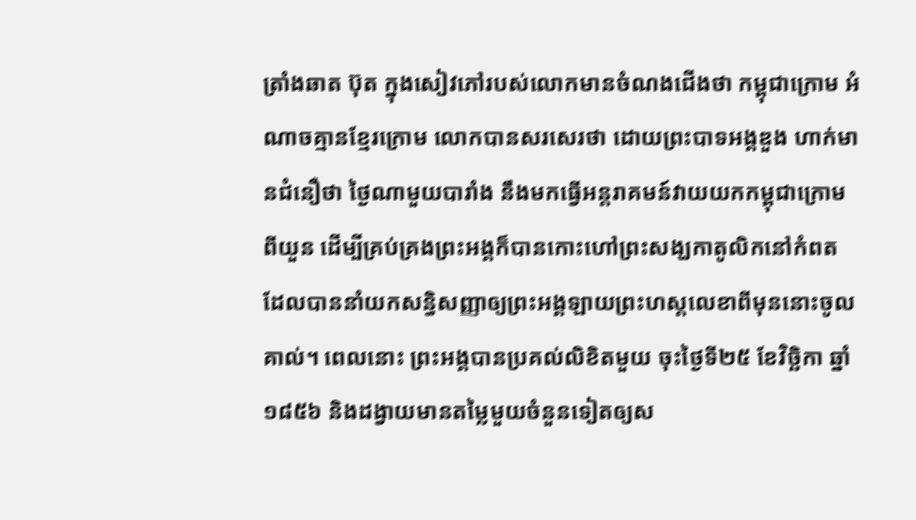ត្រាំងឆាត ប៊ុត ក្នុងសៀវភៅរបស់លោកមានចំណងជើងថា កម្ពុជាក្រោម អំណាចគ្មានខ្មែរក្រោម លោកបានសរសេរថា ដោយព្រះបាទអង្គឌួង ហាក់មានជំនឿថា ថ្ងៃណាមួយបារាំង នឹងមកធ្វើអន្តរាគមន៍វាយយកកម្ពុជាក្រោម ពីយួន ដើម្បីគ្រប់គ្រងព្រះអង្គក៏បានកោះហៅព្រះសង្ឃកាតូលិកនៅកំពត ដែលបាននាំយកសន្ធិសញ្ញាឲ្យព្រះអង្គឡាយព្រះហស្តលេខាពីមុននោះចូលគាល់។ ពេលនោះ ព្រះអង្គបានប្រគល់លិខិតមួយ ចុះថ្ងៃទី២៥ ខែវិច្ឆិកា ឆ្នាំ១៨៥៦ និងដង្វាយមានតម្លៃមួយចំនួនទៀតឲ្យស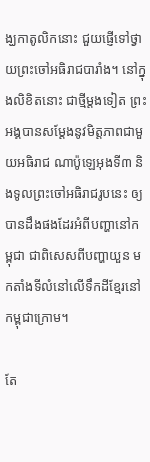ង្ឃកាតូលិកនោះ ជួយផ្ញើទៅថ្វាយព្រះចៅអធិរាជបារាំង។ នៅក្នុងលិខិតនោះ ជាថ្មីម្តងទៀត ព្រះអង្គបានសម្ដែងនូវមិត្តភាពជាមួយអធិរាជ ណាប៉ូឡេអុងទី៣ និងទូលព្រះចៅអធិរាជរូបនេះ ឲ្យបានដឹងផងដែរអំពីបញ្ហានៅកម្ពុជា ជាពិសេសពីបញ្ហាយួន មកតាំងទីលំនៅលើទឹកដីខ្មែរនៅកម្ពុជាក្រោម។

តែ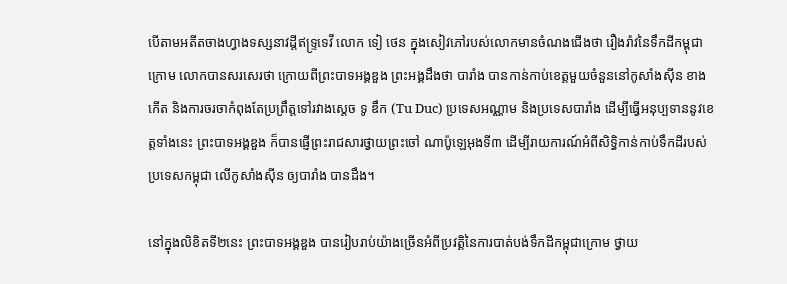បើតាមអតីតចាងហ្វាងទស្សនាវដី្តឥទ្រ្ទទេវី លោក ទៀ ថេន ក្នុងសៀវភៅរបស់លោកមានចំណងជើងថា រឿងរ៉ាវនៃទឹកដីកម្ពុជាក្រោម លោកបានសរសេរថា ក្រោយពីព្រះបាទអង្គឌួង ព្រះអង្គដឹងថា បារាំង បានកាន់កាប់ខេត្តមួយចំនួននៅកូសាំងស៊ីន ខាងកើត និងការចរចាកំពុងតែប្រព្រឹត្តទៅរវាងស្តេច ទូ ឌឹក (Tu Duc) ប្រទេសអណ្ណាម និងប្រទេសបារាំង ដើម្បីធ្វើអនុប្បទាននូវខេត្តទាំងនេះ ព្រះបាទអង្គឌួង ក៏បានផ្ញើព្រះរាជសារថ្វាយព្រះចៅ ណាប៉ូឡេអុងទី៣ ដើម្បីរាយការណ៍អំពីសិទ្ធិកាន់កាប់ទឹកដីរបស់ប្រទេសកម្ពុជា លើកូសាំងស៊ីន ឲ្យបារាំង បានដឹង។

នៅក្នុងលិខិតទី២នេះ ព្រះបាទអង្គឌួង បានរៀបរាប់យ៉ាងច្រើនអំពីប្រវត្តិនៃការបាត់បង់ទឹកដីកម្ពុជាក្រោម ថ្វាយ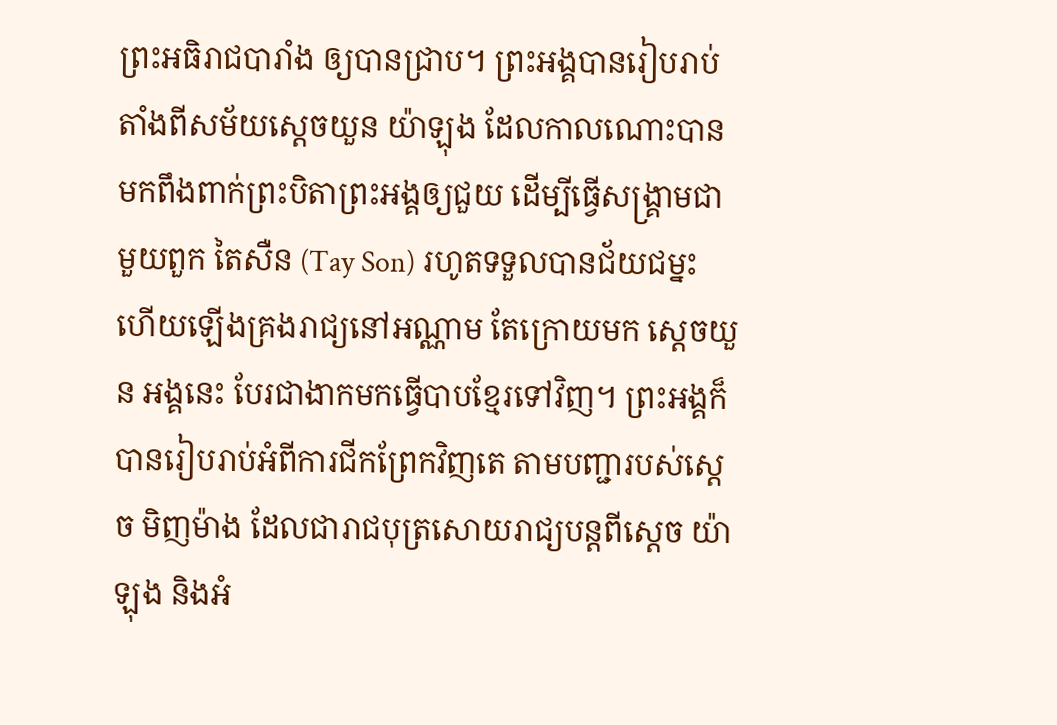ព្រះអធិរាជបារាំង ឲ្យបានជ្រាប។ ព្រះអង្គបានរៀបរាប់តាំងពីសម័យស្ដេចយួន យ៉ាឡុង ដែលកាលណោះបានមកពឹងពាក់ព្រះបិតាព្រះអង្គឲ្យជួយ ដើម្បីធ្វើសង្គ្រាមជាមួយពួក តៃសឺន (Tay Son) រហូតទទួលបានជ័យជម្នះ ហើយឡើងគ្រងរាជ្យនៅអណ្ណាម តែក្រោយមក ស្ដេចយួន អង្គនេះ បែរជាងាកមកធ្វើបាបខ្មែរទៅវិញ។ ព្រះអង្គក៏បានរៀបរាប់អំពីការជីកព្រែកវិញតេ តាមបញ្ជារបស់ស្ដេច មិញម៉ាង ដែលជារាជបុត្រសោយរាជ្យបន្តពីស្ដេច យ៉ាឡុង និងអំ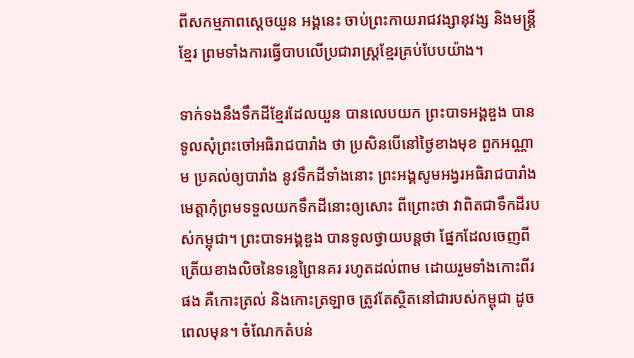ពីសកម្មភាពស្ដេចយួន អង្គនេះ ចាប់ព្រះកាយរាជវង្សានុវង្ស និងមន្ត្រីខ្មែរ ព្រមទាំងការធ្វើបាបលើប្រជារាស្ត្រខ្មែរគ្រប់បែបយ៉ាង។

ទាក់ទងនឹងទឹកដីខ្មែរដែលយួន បានលេបយក ព្រះបាទអង្គឌួង បានទូលសុំព្រះចៅអធិរាជបារាំង ថា ប្រសិនបើនៅថ្ងៃខាងមុខ ពួកអណ្ណាម ប្រគល់ឲ្យបារាំង នូវទឹកដីទាំងនោះ ព្រះអង្គសូមអង្វរអធិរាជបារាំង មេត្តាកុំព្រមទទួលយកទឹកដីនោះឲ្យសោះ ពីព្រោះថា វាពិតជាទឹកដីរបស់កម្ពុជា។ ព្រះបាទអង្គឌួង បានទូលថ្វាយបន្តថា ផ្នែកដែលចេញពីត្រើយខាងលិចនៃទន្លេព្រៃនគរ រហូតដល់ពាម ដោយរួមទាំងកោះពីរផង គឺកោះត្រល់ និងកោះត្រឡាច ត្រូវតែស្ថិតនៅជារបស់កម្ពុជា ដូចពេលមុន។ ចំណែកតំបន់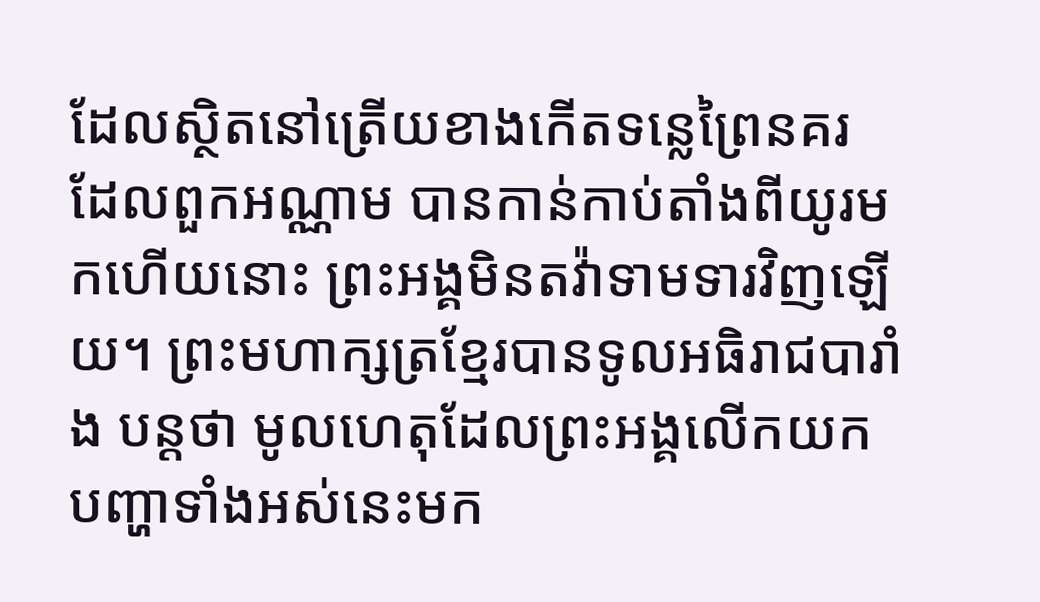ដែលស្ថិតនៅត្រើយខាងកើតទន្លេព្រៃនគរ ដែលពួកអណ្ណាម បានកាន់កាប់តាំងពីយូរមកហើយនោះ ព្រះអង្គមិនតវ៉ាទាមទារវិញឡើយ។ ព្រះមហាក្សត្រខ្មែរបានទូលអធិរាជបារាំង បន្តថា មូលហេតុដែលព្រះអង្គលើកយកបញ្ហាទាំងអស់នេះមក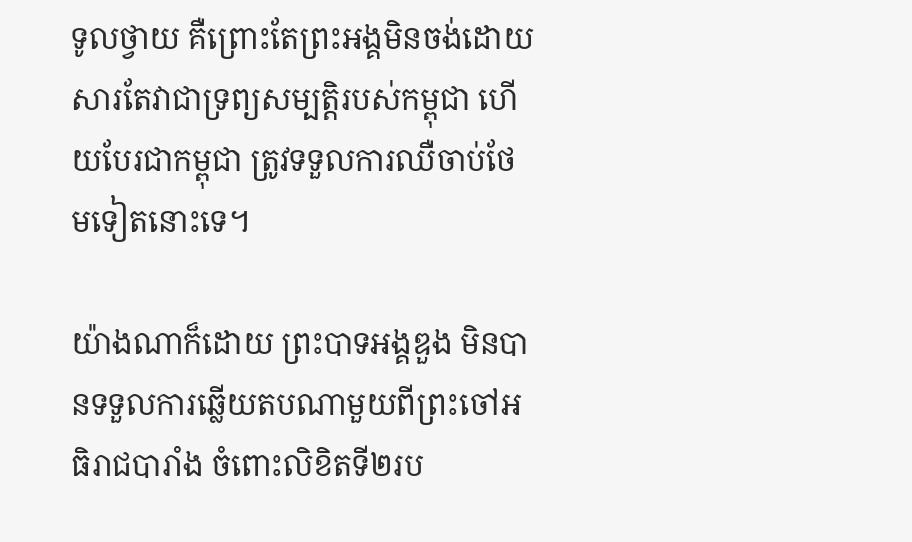ទូលថ្វាយ គឺព្រោះតែព្រះអង្គមិនចង់ដោយសារតែវាជាទ្រព្យសម្បត្តិរបស់កម្ពុជា ហើយបែរជាកម្ពុជា ត្រូវទទួលការឈឺចាប់ថែមទៀតនោះទេ។

យ៉ាងណាក៏ដោយ ព្រះបាទអង្គឌួង មិនបានទទួលការឆ្លើយតបណាមួយពីព្រះចៅអធិរាជបារាំង ចំពោះលិខិតទី២រប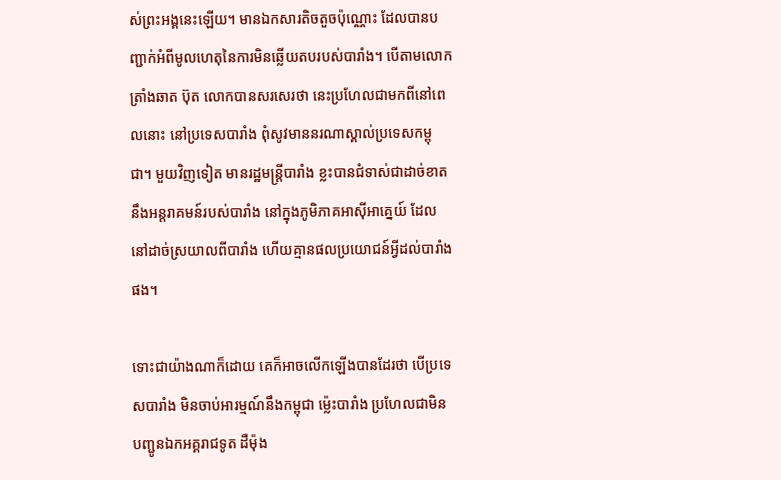ស់ព្រះអង្គនេះឡើយ។ មានឯកសារតិចតួចប៉ុណ្ណោះ ដែលបានបញ្ជាក់អំពីមូលហេតុនៃការមិនឆ្លើយតបរបស់បារាំង។ បើតាមលោក ត្រាំងឆាត ប៊ុត លោកបានសរសេរថា នេះប្រហែលជាមកពីនៅពេលនោះ នៅប្រទេសបារាំង ពុំសូវមាននរណាស្គាល់ប្រទេសកម្ពុជា។ មួយវិញទៀត មានរដ្ឋមន្ត្រីបារាំង ខ្លះបានជំទាស់ជាដាច់ខាតនឹងអន្តរាគមន៍របស់បារាំង នៅក្នុងភូមិភាគអាស៊ីអាគ្នេយ៍ ដែលនៅដាច់ស្រយាលពីបារាំង ហើយគ្មានផលប្រយោជន៍អ្វីដល់បារាំង ផង។

ទោះជាយ៉ាងណាក៏ដោយ គេក៏អាចលើកឡើងបានដែរថា បើប្រទេសបារាំង មិនចាប់អារម្មណ៍នឹងកម្ពុជា ម្ល៉េះបារាំង ប្រហែលជាមិនបញ្ជូនឯកអគ្គរាជទូត ដឺម៉ុង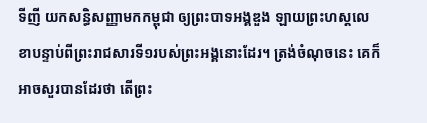ទីញី យកសន្ធិសញ្ញាមកកម្ពុជា ឲ្យព្រះបាទអង្គឌួង ឡាយព្រះហស្តលេខាបន្ទាប់ពីព្រះរាជសារទី១របស់ព្រះអង្គនោះដែរ។ ត្រង់ចំណុចនេះ គេក៏អាចសួរបានដែរថា តើព្រះ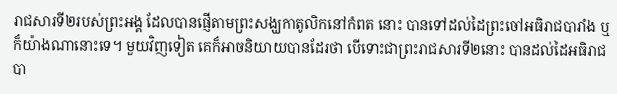រាជសារទី២របស់ព្រះអង្គ ដែលបានផ្ញើតាមព្រះសង្ឃកាតូលិកនៅកំពត នោះ បានទៅដល់ដៃព្រះចៅអធិរាជបារាំង ឬក៏យ៉ាងណានោះទេ។ មួយវិញទៀត គេក៏អាចនិយាយបានដែរថា បើទោះជាព្រះរាជសារទី២នោះ បានដល់ដៃអធិរាជបា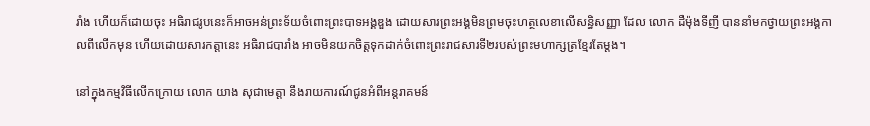រាំង ហើយក៏ដោយចុះ អធិរាជរូបនេះក៏អាចអន់ព្រះទ័យចំពោះព្រះបាទអង្គឌួង ដោយសារព្រះអង្គមិនព្រមចុះហត្ថលេខាលើសន្ធិសញ្ញា ដែល លោក ដឺម៉ុងទីញី បាននាំមកថ្វាយព្រះអង្គកាលពីលើកមុន ហើយដោយសារកត្តានេះ អធិរាជបារាំង អាចមិនយកចិត្តទុកដាក់ចំពោះព្រះរាជសារទី២របស់ព្រះមហាក្សត្រខ្មែរតែម្តង។

នៅក្នុងកម្មវិធីលើកក្រោយ លោក យាង សុជាមេត្តា នឹងរាយការណ៍ជូនអំពីអន្តរាគមន៍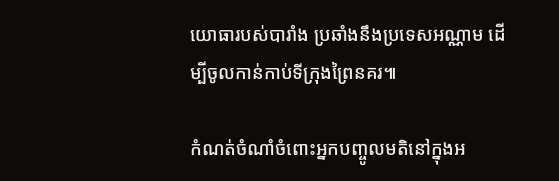យោធារបស់បារាំង ប្រឆាំងនឹងប្រទេសអណ្ណាម ដើម្បីចូលកាន់កាប់ទីក្រុងព្រៃនគរ៕

កំណត់ចំណាំចំពោះអ្នកបញ្ចូលមតិនៅក្នុងអ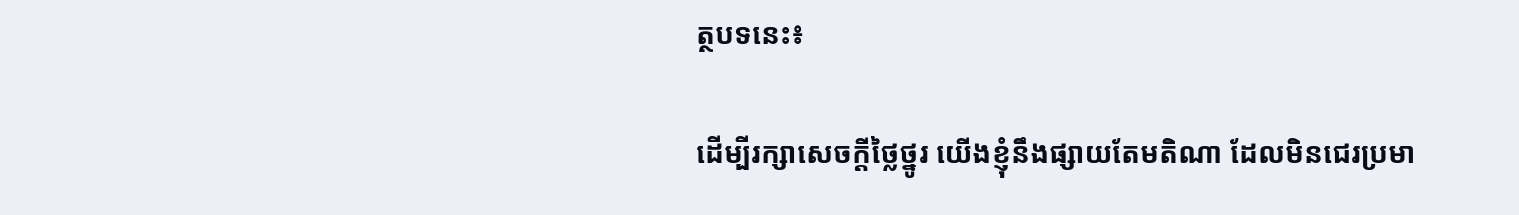ត្ថបទនេះ៖

ដើម្បីរក្សាសេចក្ដីថ្លៃថ្នូរ យើងខ្ញុំនឹងផ្សាយតែមតិណា ដែលមិនជេរប្រមា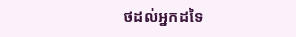ថដល់អ្នកដទៃ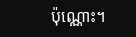ប៉ុណ្ណោះ។